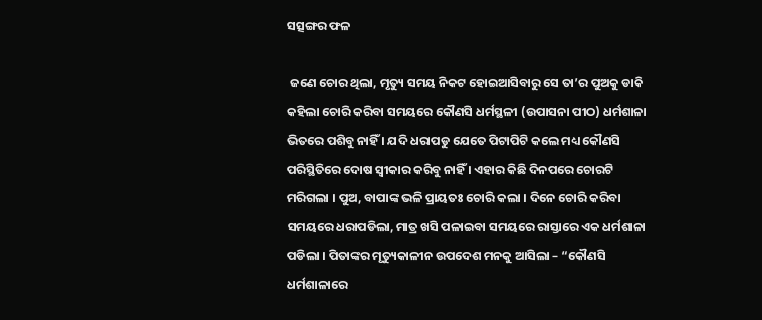ସତ୍ସଙ୍ଗର ଫଳ

 ଜଣେ ଚୋର ଥିଲା, ମୃତ୍ୟୁ ସମୟ ନିକଟ ହୋଇଆସିବାରୁ ସେ ତା’ର ପୁଅକୁ ଡାକି କହିଲା ଚୋରି କରିବା ସମୟରେ କୌଣସି ଧର୍ମସ୍ଥଳୀ (ଉପାସନା ପୀଠ) ଧର୍ମଶାଳା ଭିତରେ ପଶିବୁ ନାହିଁ । ଯଦି ଧରାପଡୁ ଯେତେ ପିଟାପିଟି କଲେ ମଧ୍ୟ କୌଣସି ପରିସ୍ଥିତିରେ ଦୋଷ ସ୍ୱୀକାର କରିବୁ ନାହିଁ । ଏହାର କିଛି ଦିନପରେ ଚୋରଟି ମରିଗଲା । ପୁଅ, ବାପାଙ୍କ ଭଳି ପ୍ରାୟତଃ ଚୋରି କଲା । ଦିନେ ଚୋରି କରିବା ସମୟରେ ଧରାପଡିଲା, ମାତ୍ର ଖସି ପଳାଇବା ସମୟରେ ରାସ୍ତାରେ ଏକ ଧର୍ମଶାଳା ପଡିଲା । ପିତାଙ୍କର ମୃତ୍ୟୁକାଳୀନ ଉପଦେଶ ମନକୁ ଆସିଲା – “କୌଣସି ଧର୍ମଶାଳାରେ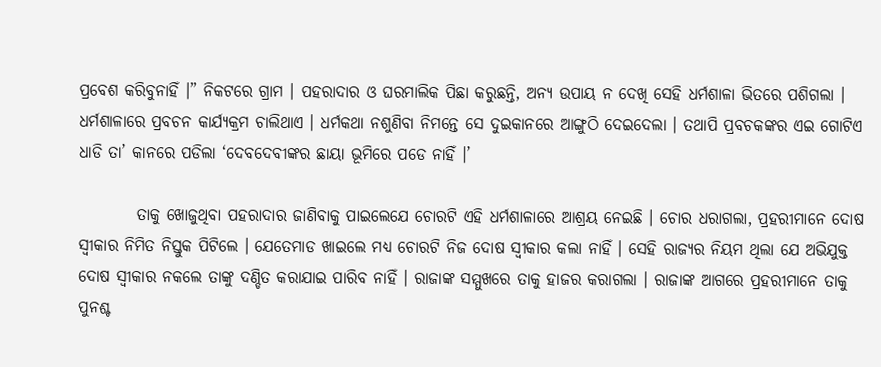ପ୍ରବେଶ କରିବୁନାହିଁ ।” ନିକଟରେ ଗ୍ରାମ । ପହରାଦାର ଓ ଘରମାଲିକ ପିଛା କରୁଛନ୍ତି, ଅନ୍ୟ ଉପାୟ ନ ଦେଖି ସେହି ଧର୍ମଶାଳା ଭିତରେ ପଶିଗଲା । ଧର୍ମଶାଳାରେ ପ୍ରବଚନ କାର୍ଯ୍ୟକ୍ରମ ଚାଲିଥାଏ । ଧର୍ମକଥା ନଶୁଣିବା ନିମନ୍ତେ ସେ ଦୁଇକାନରେ ଆଙ୍ଗୁଠି ଦେଇଦେଲା । ତଥାପି ପ୍ରବଚକଙ୍କର ଏଇ ଗୋଟିଏ ଧାଡି ତା’ କାନରେ ପଡିଲା ‘ଦେବଦେବୀଙ୍କର ଛାୟା ଭୂମିରେ ପଡେ ନାହିଁ ।’

         ତାକୁ ଖୋଜୁଥିବା ପହରାଦାର ଜାଣିବାକୁ ପାଇଲେଯେ ଚୋରଟି ଏହି ଧର୍ମଶାଳାରେ ଆଶ୍ରୟ ନେଇଛି । ଚୋର ଧରାଗଲା, ପ୍ରହରୀମାନେ ଦୋଷ ସ୍ୱୀକାର ନିମିତ ନିସ୍ତୁକ ପିଟିଲେ । ଯେତେମାଡ ଖାଇଲେ ମଧ୍ୟ ଚୋରଟି ନିଜ ଦୋଷ ସ୍ୱୀକାର କଲା ନାହିଁ । ସେହି ରାଜ୍ୟର ନିୟମ ଥିଲା ଯେ ଅଭିଯୁକ୍ତ ଦୋଷ ସ୍ୱୀକାର ନକଲେ ତାଙ୍କୁ ଦଣ୍ଡିତ କରାଯାଇ ପାରିବ ନାହିଁ । ରାଜାଙ୍କ ସମ୍ମୁଖରେ ତାକୁ ହାଜର କରାଗଲା । ରାଜାଙ୍କ ଆଗରେ ପ୍ରହରୀମାନେ ତାକୁ ପୁନଶ୍ଚ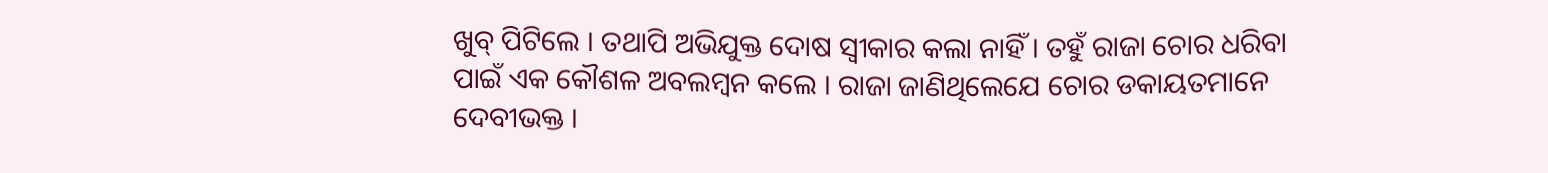ଖୁବ୍ ପିଟିଲେ । ତଥାପି ଅଭିଯୁକ୍ତ ଦୋଷ ସ୍ୱୀକାର କଲା ନାହିଁ । ତହୁଁ ରାଜା ଚୋର ଧରିବା ପାଇଁ ଏକ କୌଶଳ ଅବଲମ୍ବନ କଲେ । ରାଜା ଜାଣିଥିଲେଯେ ଚୋର ଡକାୟତମାନେ ଦେବୀଭକ୍ତ ।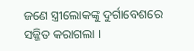ଜଣେ ସ୍ତ୍ରୀଲୋକଙ୍କୁ ଦୁର୍ଗାବେଶରେ ସଜ୍ଜିତ କରାଗଲା ।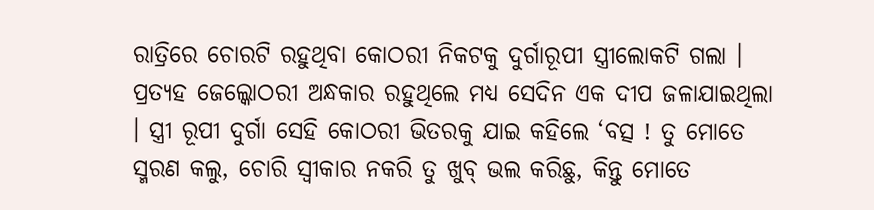ରାତ୍ରିରେ ଚୋରଟି ରହୁଥିବା କୋଠରୀ ନିକଟକୁ ଦୁର୍ଗାରୂପୀ ସ୍ତ୍ରୀଲୋକଟି ଗଲା । ପ୍ରତ୍ୟହ ଜେଲ୍କୋଠରୀ ଅନ୍ଧକାର ରହୁଥିଲେ ମଧ୍ୟ ସେଦିନ ଏକ ଦୀପ ଜଳାଯାଇଥିଲା । ସ୍ତ୍ରୀ ରୂପୀ ଦୁର୍ଗା ସେହି କୋଠରୀ ଭିତରକୁ ଯାଇ କହିଲେ ‘ବତ୍ସ ! ତୁ ମୋତେ ସ୍ମରଣ କଲୁ, ଚୋରି ସ୍ୱୀକାର ନକରି ତୁ ଖୁବ୍ ଭଲ କରିଛୁ, କିନ୍ତୁ ମୋତେ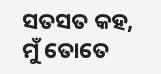ସତସତ କହ, ମୁଁ ତୋତେ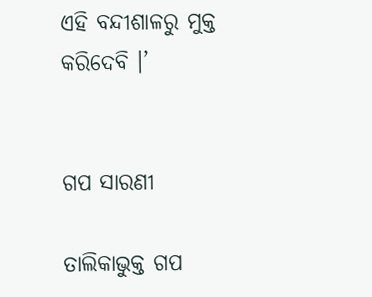ଏହି ବନ୍ଦୀଶାଳରୁ ମୁକ୍ତ କରିଦେବି ।’


ଗପ ସାରଣୀ

ତାଲିକାଭୁକ୍ତ ଗପ